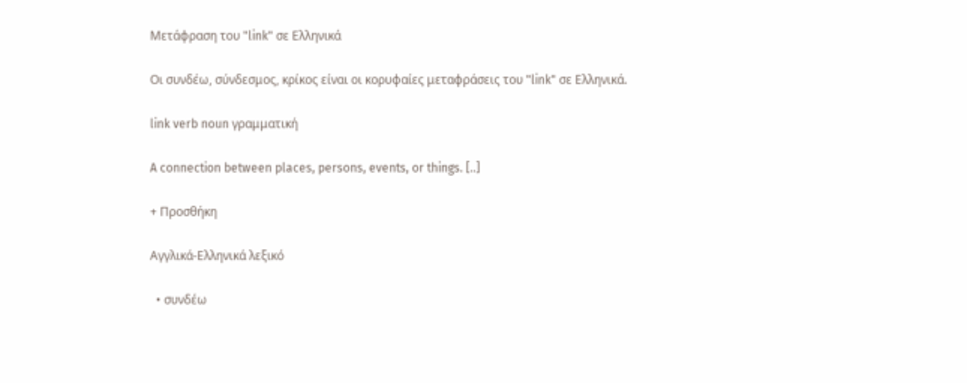Μετάφραση του "link" σε Ελληνικά

Οι συνδέω, σύνδεσμος, κρίκος είναι οι κορυφαίες μεταφράσεις του "link" σε Ελληνικά.

link verb noun γραμματική

A connection between places, persons, events, or things. [..]

+ Προσθήκη

Αγγλικά-Ελληνικά λεξικό

  • συνδέω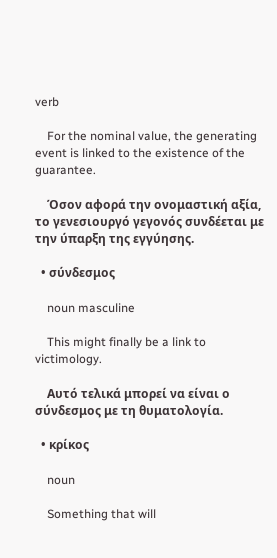verb

    For the nominal value, the generating event is linked to the existence of the guarantee.

    Όσον αφορά την ονομαστική αξία, το γενεσιουργό γεγονός συνδέεται με την ύπαρξη της εγγύησης.

  • σύνδεσμος

    noun masculine

    This might finally be a link to victimology.

    Αυτό τελικά μπορεί να είναι ο σύνδεσμος με τη θυματολογία.

  • κρίκος

    noun

    Something that will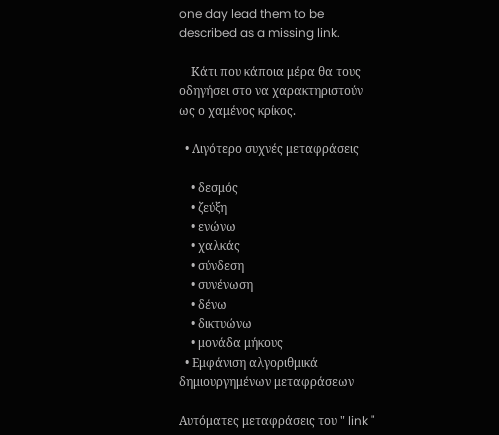one day lead them to be described as a missing link.

    Κάτι που κάποια μέρα θα τους οδηγήσει στο να χαρακτηριστούν ως ο χαμένος κρίκος.

  • Λιγότερο συχνές μεταφράσεις

    • δεσμός
    • ζεύξη
    • ενώνω
    • χαλκάς
    • σύνδεση
    • συνένωση
    • δένω
    • δικτυώνω
    • μονάδα μήκους
  • Εμφάνιση αλγοριθμικά δημιουργημένων μεταφράσεων

Αυτόματες μεταφράσεις του " link "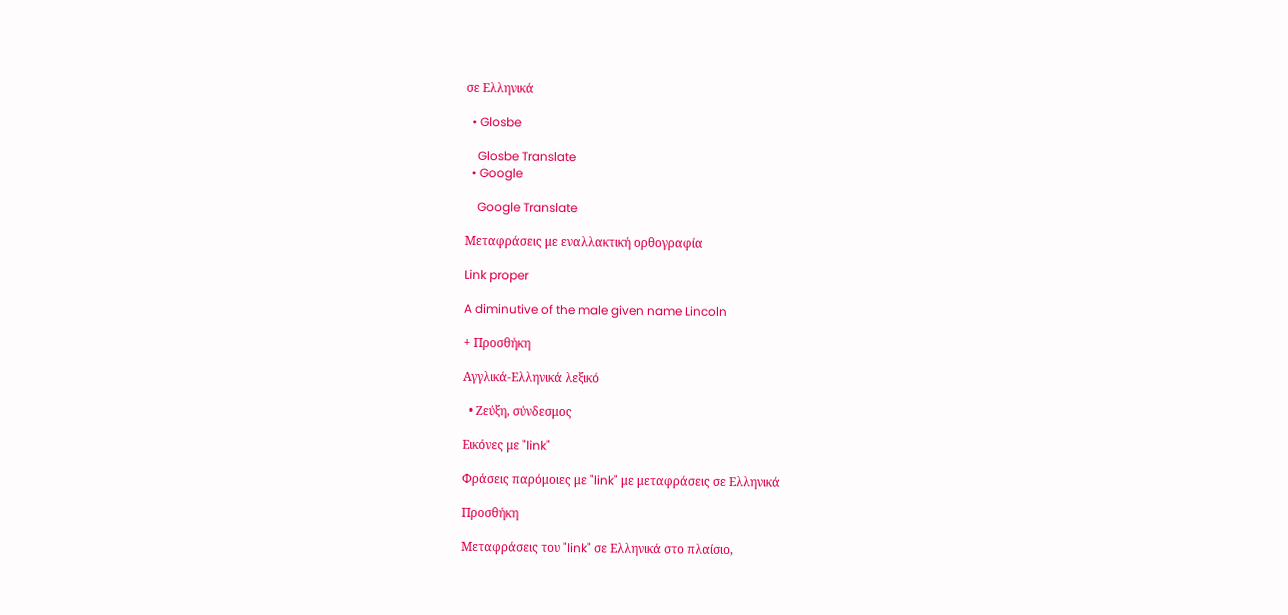σε Ελληνικά

  • Glosbe

    Glosbe Translate
  • Google

    Google Translate

Μεταφράσεις με εναλλακτική ορθογραφία

Link proper

A diminutive of the male given name Lincoln

+ Προσθήκη

Αγγλικά-Ελληνικά λεξικό

  • Ζεύξη, σύνδεσμος

Εικόνες με "link"

Φράσεις παρόμοιες με "link" με μεταφράσεις σε Ελληνικά

Προσθήκη

Μεταφράσεις του "link" σε Ελληνικά στο πλαίσιο,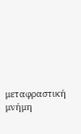μεταφραστική μνήμη